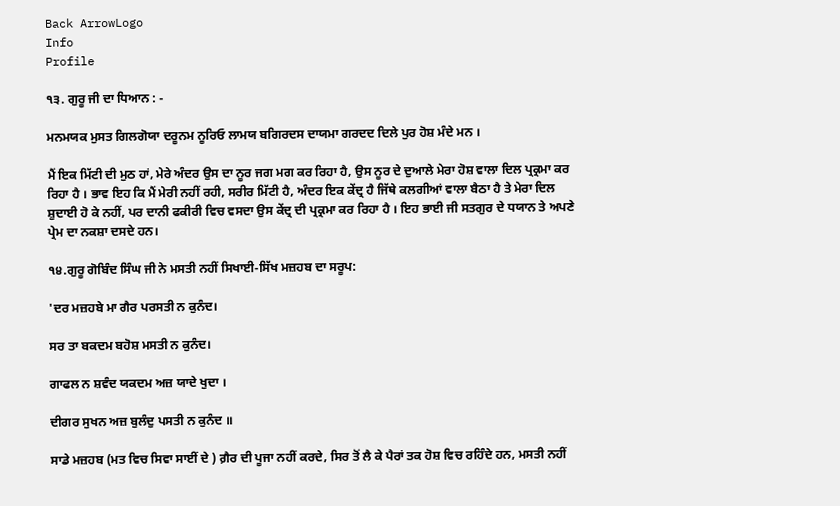Back ArrowLogo
Info
Profile

੧੩. ਗੁਰੂ ਜੀ ਦਾ ਧਿਆਨ : -

ਮਨਮਯਕ ਮੁਸਤ ਗਿਲਗੋਯਾ ਦਰੂਨਮ ਨੂਰਿਓ ਲਾਮਯ ਬਗਿਰਦਸ ਦਾਯਮਾ ਗਰਦਦ ਦਿਲੇ ਪੁਰ ਹੋਸ਼ ਮੰਦੇ ਮਨ ।

ਮੈਂ ਇਕ ਮਿੱਟੀ ਦੀ ਮੁਠ ਹਾਂ, ਮੇਰੇ ਅੰਦਰ ਉਸ ਦਾ ਨੂਰ ਜਗ ਮਗ ਕਰ ਰਿਹਾ ਹੈ, ਉਸ ਨੂਰ ਦੇ ਦੁਆਲੇ ਮੇਰਾ ਹੋਸ਼ ਵਾਲਾ ਦਿਲ ਪ੍ਰਕ੍ਰਮਾ ਕਰ ਰਿਹਾ ਹੈ । ਭਾਵ ਇਹ ਕਿ ਮੈਂ ਮੇਰੀ ਨਹੀਂ ਰਹੀ, ਸਰੀਰ ਮਿੱਟੀ ਹੈ, ਅੰਦਰ ਇਕ ਕੇਂਦ੍ਰ ਹੈ ਜਿੱਥੇ ਕਲਗੀਆਂ ਵਾਲਾ ਬੈਠਾ ਹੈ ਤੇ ਮੇਰਾ ਦਿਲ ਸ਼ੁਦਾਈ ਹੋ ਕੇ ਨਹੀਂ, ਪਰ ਦਾਨੀ ਫਕੀਰੀ ਵਿਚ ਵਸਦਾ ਉਸ ਕੇਂਦ੍ਰ ਦੀ ਪ੍ਰਕ੍ਰਮਾ ਕਰ ਰਿਹਾ ਹੈ । ਇਹ ਭਾਈ ਜੀ ਸਤਗੁਰ ਦੇ ਧਯਾਨ ਤੇ ਅਪਣੇ ਪ੍ਰੇਮ ਦਾ ਨਕਸ਼ਾ ਦਸਦੇ ਹਨ।

੧੪.ਗੁਰੂ ਗੋਬਿੰਦ ਸਿੰਘ ਜੀ ਨੇ ਮਸਤੀ ਨਹੀਂ ਸਿਖਾਈ-ਸਿੱਖ ਮਜ਼ਹਬ ਦਾ ਸਰੂਪ:

'ਦਰ ਮਜ਼ਹਬੇ ਮਾ ਗੈਰ ਪਰਸਤੀ ਨ ਕੁਨੰਦ।

ਸਰ ਤਾ ਬਕਦਮ ਬਹੋਸ਼ ਮਸਤੀ ਨ ਕੁਨੰਦ।

ਗਾਫਲ ਨ ਸ਼ਵੰਦ ਯਕਦਮ ਅਜ਼ ਯਾਦੇ ਖੁਦਾ ।

ਦੀਗਰ ਸੁਖਨ ਅਜ਼ ਬੁਲੰਦੁ ਪਸਤੀ ਨ ਕੁਨੰਦ ॥

ਸਾਡੇ ਮਜ਼ਹਬ (ਮਤ ਵਿਚ ਸਿਵਾ ਸਾਈਂ ਦੇ ) ਗ਼ੈਰ ਦੀ ਪੂਜਾ ਨਹੀਂ ਕਰਦੇ, ਸਿਰ ਤੋਂ ਲੈ ਕੇ ਪੈਰਾਂ ਤਕ ਹੋਸ਼ ਵਿਚ ਰਹਿੰਦੇ ਹਨ, ਮਸਤੀ ਨਹੀਂ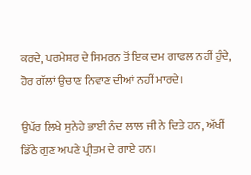ਕਰਦੇ, ਪਰਮੇਸ਼ਰ ਦੇ ਸਿਮਰਨ ਤੋਂ ਇਕ ਦਮ ਗਾਫਲ ਨਹੀਂ ਹੁੰਦੇ, ਹੋਰ ਗੱਲਾਂ ਉਚਾਣ ਨਿਵਾਣ ਦੀਆਂ ਨਹੀਂ ਮਾਰਦੇ।

ਉਪੱਰ ਲਿਖੇ ਸੁਨੇਹੇ ਭਾਈ ਨੰਦ ਲਾਲ ਜੀ ਨੇ ਦਿਤੇ ਹਨ, ਅੱਖੀਂ ਡਿੱਠੇ ਗੁਣ ਅਪਣੇ ਪ੍ਰੀਤਮ ਦੇ ਗਾਏ ਹਨ।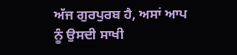ਅੱਜ ਗੁਰਪੁਰਬ ਹੈ, ਅਸਾਂ ਆਪ ਨੂੰ ਉਸਦੀ ਸਾਖੀ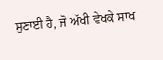ਸੁਣਾਈ ਹੈ, ਜੋ ਅੱਖੀ ਵੇਖਕੇ ਸਾਖ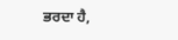ਭਰਦਾ ਹੈ,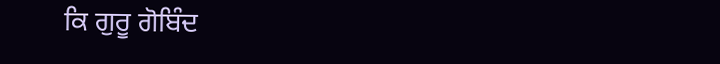ਕਿ ਗੁਰੂ ਗੋਬਿੰਦ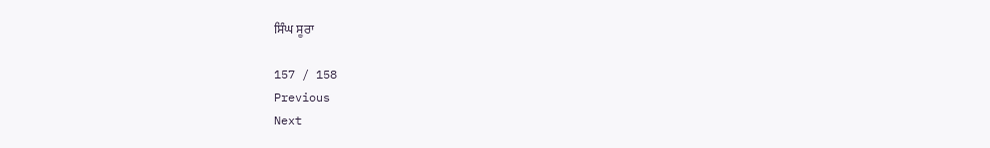ਸਿੰਘ ਸੂਰਾ

157 / 158
Previous
Next